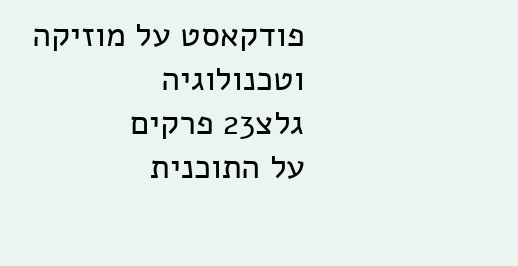פודקאסט על מוזיקה וטכנולוגיה
גלצ23 פרקים
על התוכנית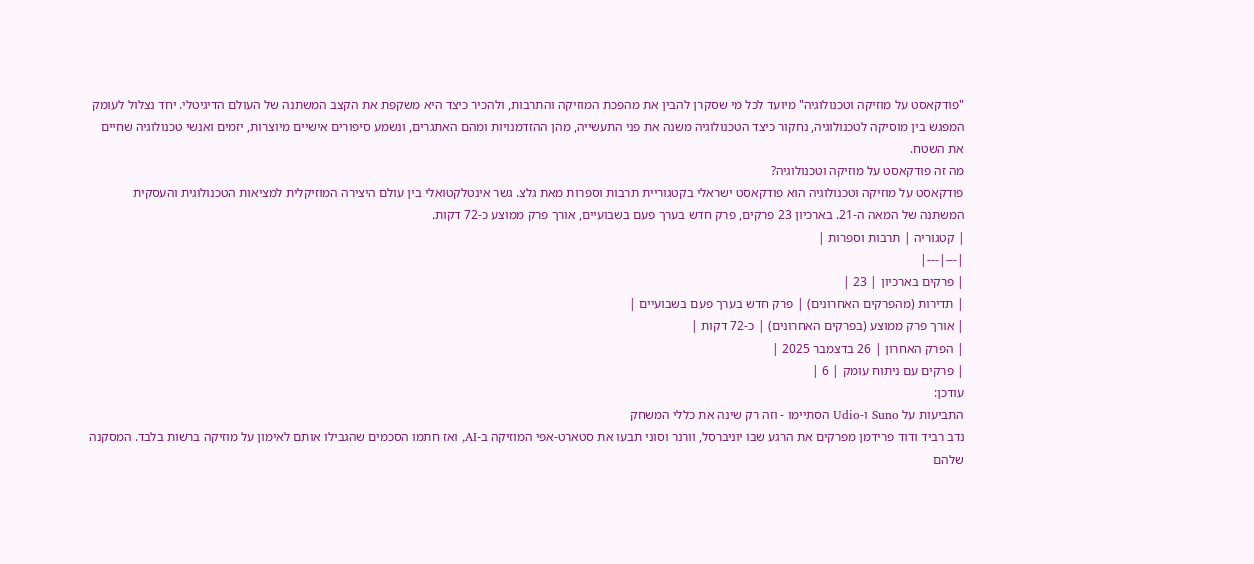"פודקאסט על מוזיקה וטכנולוגיה" מיועד לכל מי שסקרן להבין את מהפכת המוזיקה והתרבות, ולהכיר כיצד היא משקפת את הקצב המשתנה של העולם הדיגיטלי. יחד נצלול לעומק המפגש בין מוסיקה לטכנולוגיה, נחקור כיצד הטכנולוגיה משנה את פני התעשייה, מהן ההזדמנויות ומהם האתגרים, ונשמע סיפורים אישיים מיוצרות, יזמים ואנשי טכנולוגיה שחיים את השטח.
מה זה פודקאסט על מוזיקה וטכנולוגיה?
פודקאסט על מוזיקה וטכנולוגיה הוא פודקאסט ישראלי בקטגוריית תרבות וספרות מאת גלצ. גשר אינטלקטואלי בין עולם היצירה המוזיקלית למציאות הטכנולוגית והעסקית המשתנה של המאה ה-21. בארכיון 23 פרקים, פרק חדש בערך פעם בשבועיים, אורך פרק ממוצע כ-72 דקות.
| קטגוריה | תרבות וספרות |
|---|---|
| פרקים בארכיון | 23 |
| תדירות (מהפרקים האחרונים) | פרק חדש בערך פעם בשבועיים |
| אורך פרק ממוצע (בפרקים האחרונים) | כ-72 דקות |
| הפרק האחרון | 26 בדצמבר 2025 |
| פרקים עם ניתוח עומק | 6 |
עודכן:
התביעות על Suno ו-Udio הסתיימו - וזה רק שינה את כללי המשחק
נדב רביד ודוד פרידמן מפרקים את הרגע שבו יוניברסל, וורנר וסוני תבעו את סטארט-אפי המוזיקה ב-AI, ואז חתמו הסכמים שהגבילו אותם לאימון על מוזיקה ברשות בלבד. המסקנה שלהם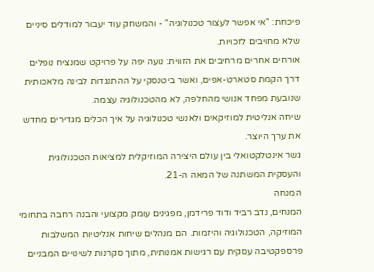פיכחת: "אי אפשר לעצור טכנולוגיה" - והמשחק עוד יעבור למודלים סיניים שלא מחויבים לזכויות.
אורחים אחרים מרחיבים את הזווית: נועה יפה על פרויקט שמנציח נופלים דרך הקמת סטארט-אפים, ואשר ביטנסקי על ההתנגדות לבינה מלאכותית שנובעת מפחד אנושי מהחלפה, לא מהטכנולוגיה עצמה.
שיחה אנליטית למוזיקאים ולאנשי טכנולוגיה על איך הכלים מגדירים מחדש את ערך היוצר.
גשר אינטלקטואלי בין עולם היצירה המוזיקלית למציאות הטכנולוגית והעסקית המשתנה של המאה ה-21.
המנחה
המנחים, נדב רביד ודוד פרידמן, מפגינים עומק מקצועי והבנה רחבה בתחומי המוזיקה, הטכנולוגיה והיזמות. הם מנהלים שיחות אנליטיות המשלבות פרספקטיבה עסקית עם רגישות אמנותית, מתוך סקרנות לשינויים המבניים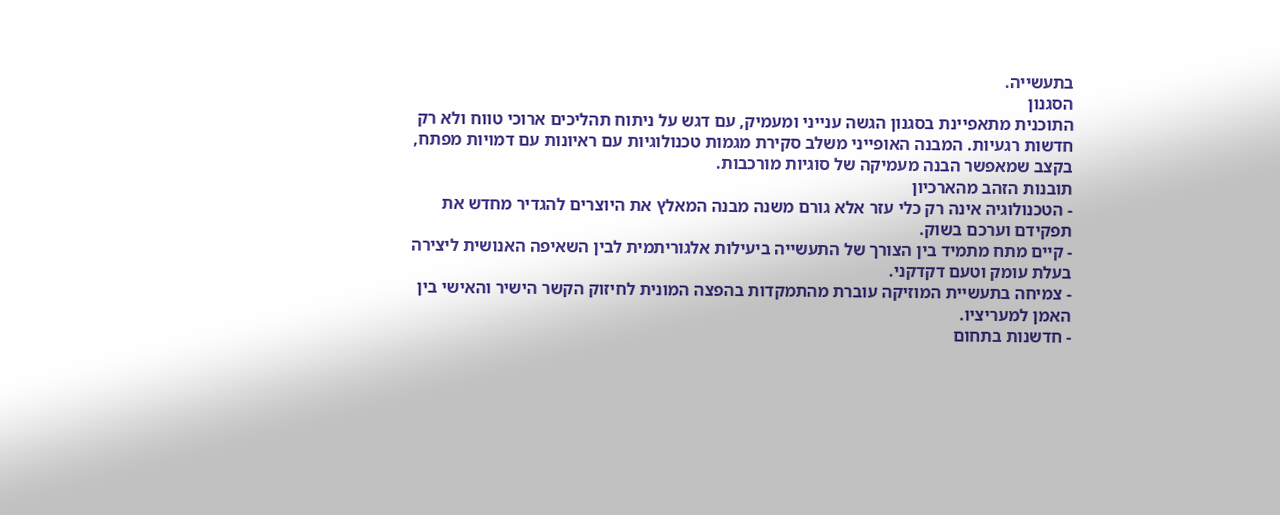בתעשייה.
הסגנון
התוכנית מתאפיינת בסגנון הגשה ענייני ומעמיק, עם דגש על ניתוח תהליכים ארוכי טווח ולא רק חדשות רגעיות. המבנה האופייני משלב סקירת מגמות טכנולוגיות עם ראיונות עם דמויות מפתח, בקצב שמאפשר הבנה מעמיקה של סוגיות מורכבות.
תובנות הזהב מהארכיון
- הטכנולוגיה אינה רק כלי עזר אלא גורם משנה מבנה המאלץ את היוצרים להגדיר מחדש את תפקידם וערכם בשוק.
- קיים מתח מתמיד בין הצורך של התעשייה ביעילות אלגוריתמית לבין השאיפה האנושית ליצירה בעלת עומק וטעם דקדקני.
- צמיחה בתעשיית המוזיקה עוברת מהתמקדות בהפצה המונית לחיזוק הקשר הישיר והאישי בין האמן למעריציו.
- חדשנות בתחום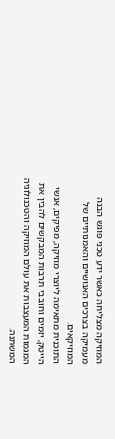המוזיקה מצליחה כאשר ידע טכני פוגש הבנה מעמיקה בצרכים האנושיים והאמנותיים של המוזיקאים.
התוכנית מתאימה ליוצרי מוזיקה, מפיקים, אנשי הייטק, יזמים וחובבי תרבות המבקשים להבין את המגמות המעצבות את עולם המוזיקה והטכנולוגיה המשתנה.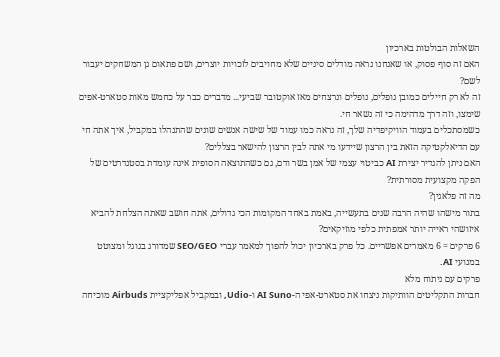השאלות הבולטות בארכיון
האם זה סוף פסוק, או שאנחנו נראה מודלים סיניים שלא מחויבים לזכויות יוצרים, ושם פתאום גן המשחקים יעבור לשם?
זה לא רק חיילים כמובן נופלים, נופלים ונרצחים מאז אוקטובר שביעי... מדברים כבר על כחמש מאות סטארט-אפים שימצו, וזה דרך מדהימה כי זה נשאר חי.
כשמסתכלים בעמוד הוויקיפדיה שלך, זה נראה כמו עמוד של שישה אנשים שונים שהתנהלו במקביל, איך אתה חי עם הדיאלקטיקה הזאת בין הרצון שיידעו מי אתה לבין הרצון להישאר בצללים?
האם ניתן להגדיר יצירת AI כביטוי עצמי של אמן בשר ודם, גם כשהתוצאה הסופית אינה עומדת בסטנדרטים של הפקה מקצועית מסורתית?
מה זה פלאגין?
בתור מישהו שהיה הרבה שנים בתעשייה, באמת באחד המקומות הכי גדולים, אתה חושב שאתה הצלחת להביא איזושהי ראייה יותר אמפתית כלפי מוזיקאים?
6 פרקים = 6 מאמרים אפשריים. כל פרק בארכיון יכול להפוך למאמר עברי SEO/GEO שמדורג בגוגל ומצוטט במנועי AI.
פרקים עם ניתוח מלא
חברות התקליטים הוותיקות ניצחו את סטארט-אפי ה-AI Suno ו-Udio, ובמקביל אפליקציית Airbuds מוכיחה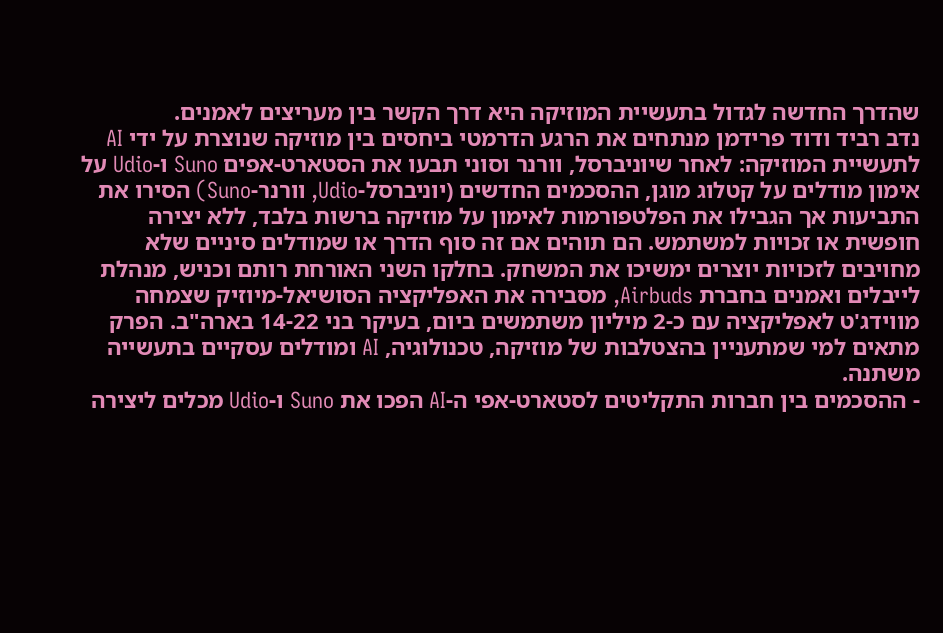שהדרך החדשה לגדול בתעשיית המוזיקה היא דרך הקשר בין מעריצים לאמנים.
נדב רביד ודוד פרידמן מנתחים את הרגע הדרמטי ביחסים בין מוזיקה שנוצרת על ידי AI לתעשיית המוזיקה: לאחר שיוניברסל, וורנר וסוני תבעו את הסטארט-אפים Suno ו-Udio על אימון מודלים על קטלוג מוגן, ההסכמים החדשים (יוניברסל-Udio, וורנר-Suno) הסירו את התביעות אך הגבילו את הפלטפורמות לאימון על מוזיקה ברשות בלבד, ללא יצירה חופשית או זכויות למשתמש. הם תוהים אם זה סוף הדרך או שמודלים סיניים שלא מחויבים לזכויות יוצרים ימשיכו את המשחק. בחלקו השני האורחת רותם וכניש, מנהלת לייבלים ואמנים בחברת Airbuds, מסבירה את האפליקציה הסושיאל-מיוזיק שצמחה מווידג'ט לאפליקציה עם כ-2 מיליון משתמשים ביום, בעיקר בני 14-22 בארה"ב. הפרק מתאים למי שמתעניין בהצטלבות של מוזיקה, טכנולוגיה, AI ומודלים עסקיים בתעשייה משתנה.
- ההסכמים בין חברות התקליטים לסטארט-אפי ה-AI הפכו את Suno ו-Udio מכלים ליצירה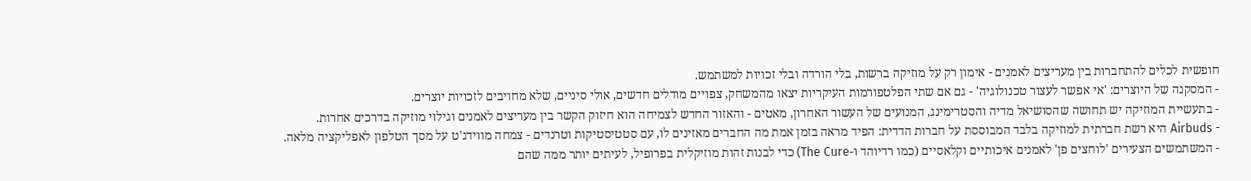חופשית לכלים להתחברות בין מעריצים לאמנים - אימון רק על מוזיקה ברשות, בלי הורדה ובלי זכויות למשתמש.
- המסקנה של היוצרים: 'אי אפשר לעצור טכנולוגיה' - גם אם שתי הפלטפורמות העיקריות יצאו מהמשחק, צפויים מודלים חדשים, אולי סיניים, שלא מחויבים לזכויות יוצרים.
- בתעשיית המוזיקה יש תחושה שהסושיאל מדיה והסטרימינג, המנועים של העשור האחרון, מאטים - והאזור החדש לצמיחה הוא חיזוק הקשר בין מעריצים לאמנים וגילוי מוזיקה בדרכים אחרות.
- Airbuds היא רשת חברתית למוזיקה בלבד המבוססת על חברות הדדית: הפיד מראה בזמן אמת מה החברים מאזינים לו, עם סטטיסטיקות וטרנדים - צמחה מווידג'ט על מסך הטלפון לאפליקציה מלאה.
- המשתמשים הצעירים 'לוחצים פן' לאמנים איכותיים וקלאסיים (כמו רדיוהד ו-The Cure) כדי לבנות זהות מוזיקלית בפרופיל, לעיתים יותר ממה שהם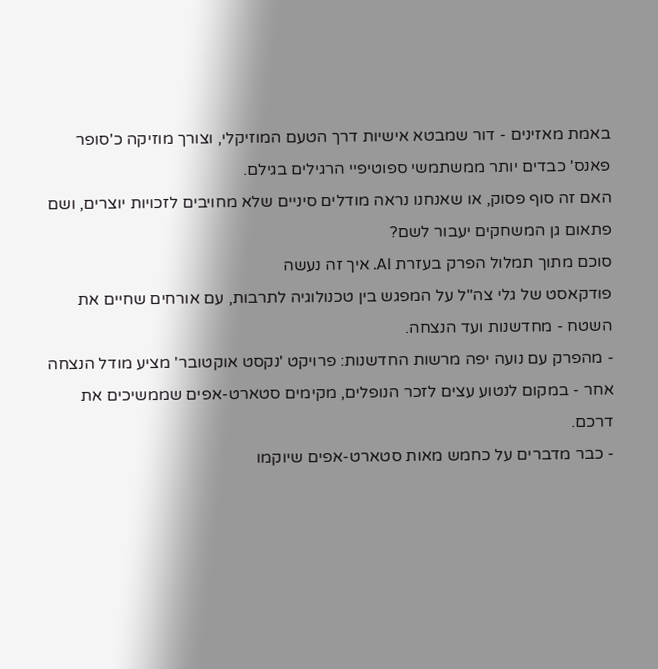באמת מאזינים - דור שמבטא אישיות דרך הטעם המוזיקלי, וצורך מוזיקה כ'סופר פאנס' כבדים יותר ממשתמשי ספוטיפיי הרגילים בגילם.
האם זה סוף פסוק, או שאנחנו נראה מודלים סיניים שלא מחויבים לזכויות יוצרים, ושם פתאום גן המשחקים יעבור לשם?
סוכם מתוך תמלול הפרק בעזרת AI. איך זה נעשה
פודקאסט של גלי צה"ל על המפגש בין טכנולוגיה לתרבות, עם אורחים שחיים את השטח - מחדשנות ועד הנצחה.
- מהפרק עם נועה יפה מרשות החדשנות: פרויקט 'נקסט אוקטובר' מציע מודל הנצחה אחר - במקום לנטוע עצים לזכר הנופלים, מקימים סטארט-אפים שממשיכים את דרכם.
- כבר מדברים על כחמש מאות סטארט-אפים שיוקמו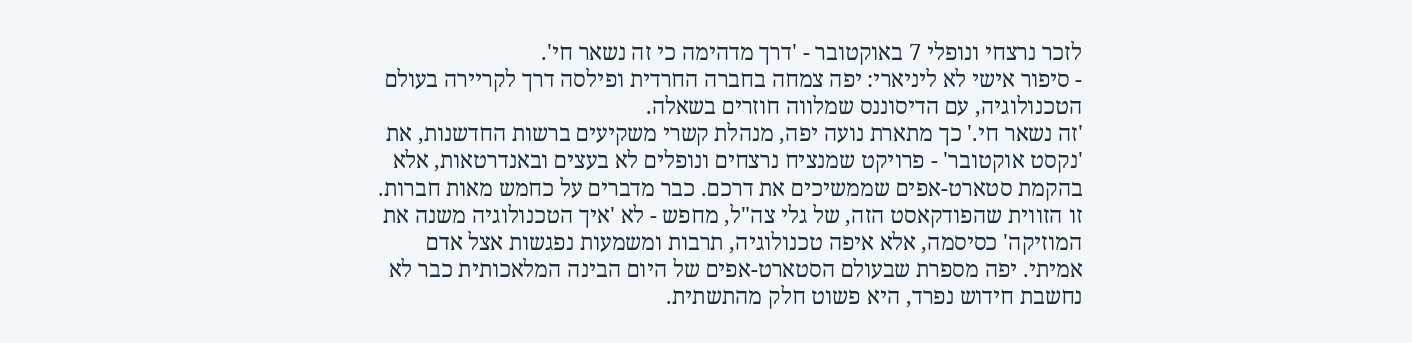לזכר נרצחי ונופלי 7 באוקטובר - 'דרך מדהימה כי זה נשאר חי'.
- סיפור אישי לא ליניארי: יפה צמחה בחברה החרדית ופילסה דרך לקריירה בעולם הטכנולוגיה, עם הדיסוננס שמלווה חוזרים בשאלה.
'זה נשאר חי.' כך מתארת נועה יפה, מנהלת קשרי משקיעים ברשות החדשנות, את 'נקסט אוקטובר' - פרויקט שמנציח נרצחים ונופלים לא בעצים ובאנדרטאות, אלא בהקמת סטארט-אפים שממשיכים את דרכם. כבר מדברים על כחמש מאות חברות.
זו הזווית שהפודקאסט הזה, של גלי צה"ל, מחפש - לא 'איך הטכנולוגיה משנה את המוזיקה' כסיסמה, אלא איפה טכנולוגיה, תרבות ומשמעות נפגשות אצל אדם אמיתי. יפה מספרת שבעולם הסטארט-אפים של היום הבינה המלאכותית כבר לא נחשבת חידוש נפרד, היא פשוט חלק מהתשתית.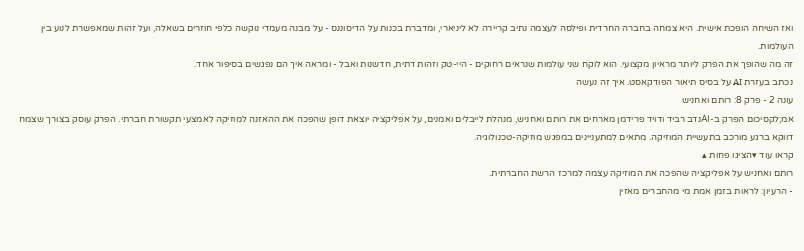ואז השיחה הופכת אישית. היא צמחה בחברה החרדית ופילסה לעצמה נתיב קריירה לא ליניארי, ומדברת בכנות על הדיסוננס - על מבנה מעמדי נוקשה כלפי חוזרים בשאלה, ועל זהות שמאפשרת לנוע בין העולמות.
זה מה שהופך את הפרק ליותר מראיון מקצועי. הוא לוקח שני עולמות שנראים רחוקים - היי-טק וזהות דתית, חדשנות ואבל - ומראה איך הם נפגשים בסיפור אחד.
נכתב בעזרת AI על בסיס תיאור הפודקאסט. איך זה נעשה
עונה 2 - פרק 8: רותם ואחניש
אמ;לקסיכום הפרק ב-AIנדב רביד ודויד פרידמן מארחים את רותם ואחניש, מנהלת לייבלים ואמנים, על אפליקציה יוצאת דופן שהפכה את ההאזנה למוזיקה לאמצעי תקשורת חברתי. הפרק עוסק בצורך שצמח דווקא ברגע מורכב בתעשיית המוזיקה. מתאים למתעניינים במפגש מוזיקה-טכנולוגיה.
קראו עוד ▾הציגו פחות ▴
רותם ואחניש על אפליקציה שהפכה את המוזיקה עצמה למרכז הרשת החברתית.
- הרעיון: לראות בזמן אמת מי מהחברים מאזין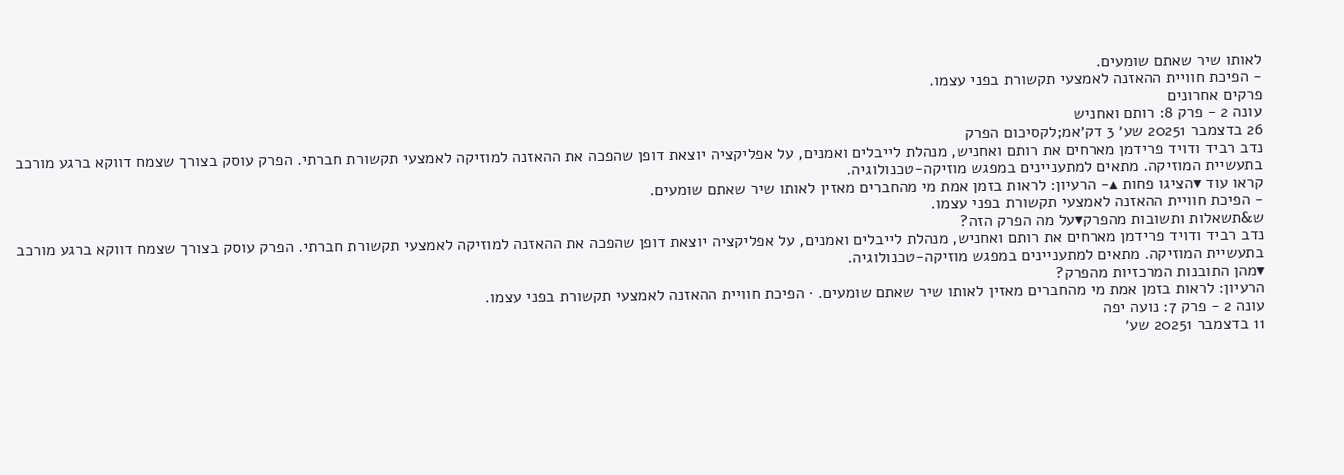לאותו שיר שאתם שומעים.
- הפיכת חוויית ההאזנה לאמצעי תקשורת בפני עצמו.
פרקים אחרונים
עונה 2 - פרק 8: רותם ואחניש
26 בדצמבר 20251 שע׳ 3 דק׳אמ;לקסיכום הפרק
נדב רביד ודויד פרידמן מארחים את רותם ואחניש, מנהלת לייבלים ואמנים, על אפליקציה יוצאת דופן שהפכה את ההאזנה למוזיקה לאמצעי תקשורת חברתי. הפרק עוסק בצורך שצמח דווקא ברגע מורכב בתעשיית המוזיקה. מתאים למתעניינים במפגש מוזיקה-טכנולוגיה.
קראו עוד ▾הציגו פחות ▴- הרעיון: לראות בזמן אמת מי מהחברים מאזין לאותו שיר שאתם שומעים.
- הפיכת חוויית ההאזנה לאמצעי תקשורת בפני עצמו.
ש&תשאלות ותשובות מהפרק▾על מה הפרק הזה?
נדב רביד ודויד פרידמן מארחים את רותם ואחניש, מנהלת לייבלים ואמנים, על אפליקציה יוצאת דופן שהפכה את ההאזנה למוזיקה לאמצעי תקשורת חברתי. הפרק עוסק בצורך שצמח דווקא ברגע מורכב בתעשיית המוזיקה. מתאים למתעניינים במפגש מוזיקה-טכנולוגיה.
▾מהן התובנות המרכזיות מהפרק?
הרעיון: לראות בזמן אמת מי מהחברים מאזין לאותו שיר שאתם שומעים. · הפיכת חוויית ההאזנה לאמצעי תקשורת בפני עצמו.
עונה 2 - פרק 7: נועה יפה
11 בדצמבר 20251 שע׳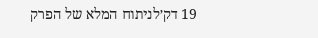19 דק׳לניתוח המלא של הפרק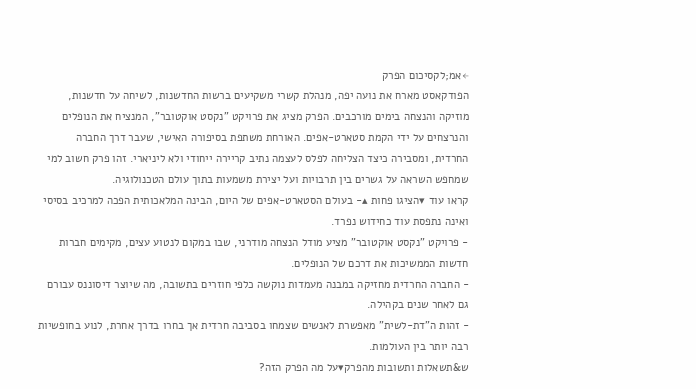←אמ;לקסיכום הפרק
הפודקאסט מארח את נועה יפה, מנהלת קשרי משקיעים ברשות החדשנות, לשיחה על חדשנות, מוזיקה והנצחה בימים מורכבים. הפרק מציג את פרויקט "נקסט אוקטובר", המנציח את הנופלים והנרצחים על ידי הקמת סטארט-אפים. האורחת משתפת בסיפורה האישי, שעבר דרך החברה החרדית, ומסבירה כיצד הצליחה לפלס לעצמה נתיב קריירה ייחודי ולא ליניארי. זהו פרק חשוב למי שמחפש השראה על גשרים בין תרבויות ועל יצירת משמעות בתוך עולם הטכנולוגיה.
קראו עוד ▾הציגו פחות ▴- בעולם הסטארט-אפים של היום, הבינה המלאכותית הפכה למרכיב בסיסי ואינה נתפסת עוד כחידוש נפרד.
- פרויקט "נקסט אוקטובר" מציע מודל הנצחה מודרני, שבו במקום לנטוע עצים, מקימים חברות חדשות הממשיכות את דרכם של הנופלים.
- החברה החרדית מחזיקה במבנה מעמדות נוקשה כלפי חוזרים בתשובה, מה שיוצר דיסוננס עבורם גם לאחר שנים בקהילה.
- זהות ה"דת-לשית" מאפשרת לאנשים שצמחו בסביבה חרדית אך בחרו בדרך אחרת, לנוע בחופשיות רבה יותר בין העולמות.
ש&תשאלות ותשובות מהפרק▾על מה הפרק הזה?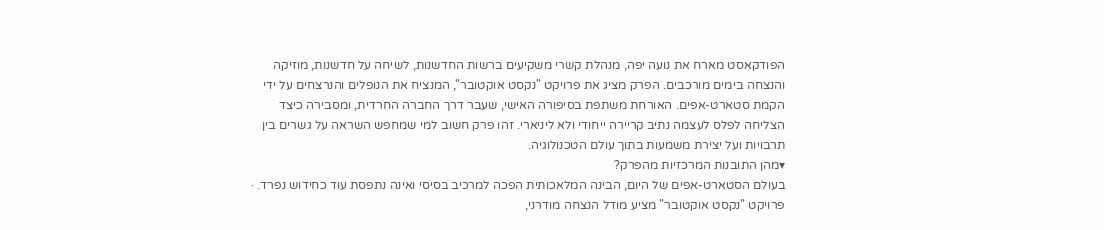הפודקאסט מארח את נועה יפה, מנהלת קשרי משקיעים ברשות החדשנות, לשיחה על חדשנות, מוזיקה והנצחה בימים מורכבים. הפרק מציג את פרויקט "נקסט אוקטובר", המנציח את הנופלים והנרצחים על ידי הקמת סטארט-אפים. האורחת משתפת בסיפורה האישי, שעבר דרך החברה החרדית, ומסבירה כיצד הצליחה לפלס לעצמה נתיב קריירה ייחודי ולא ליניארי. זהו פרק חשוב למי שמחפש השראה על גשרים בין תרבויות ועל יצירת משמעות בתוך עולם הטכנולוגיה.
▾מהן התובנות המרכזיות מהפרק?
בעולם הסטארט-אפים של היום, הבינה המלאכותית הפכה למרכיב בסיסי ואינה נתפסת עוד כחידוש נפרד. · פרויקט "נקסט אוקטובר" מציע מודל הנצחה מודרני,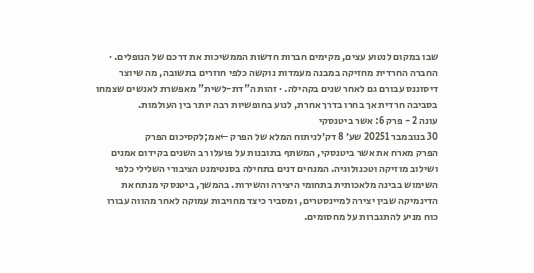שבו במקום לנטוע עצים, מקימים חברות חדשות הממשיכות את דרכם של הנופלים. · החברה החרדית מחזיקה במבנה מעמדות נוקשה כלפי חוזרים בתשובה, מה שיוצר דיסוננס עבורם גם לאחר שנים בקהילה. · זהות ה"דת-לשית" מאפשרת לאנשים שצמחו בסביבה חרדית אך בחרו בדרך אחרת, לנוע בחופשיות רבה יותר בין העולמות.
עונה 2 - פרק 6: אשר ביטנסקי
30 בנובמבר 20251 שע׳ 8 דק׳לניתוח המלא של הפרק ←אמ;לקסיכום הפרק
הפרק מארח את אשר ביטנסקי, המשתף בתובנות על פועלו רב השנים בקידום אמנים ושילוב מוזיקה וטכנולוגיה. המנחים דנים בתחילה בסנטימנט הציבורי השלילי כלפי השימוש בבינה מלאכותית בתחומי היצירה והשירות. בהמשך, ביטנסקי מנתח את הדינמיקה שבין יצירה למיינסטרים, ומסביר כיצד מחויבות עמוקה לאחר מהווה עבורו כוח מניע להתגברות על מחסומים.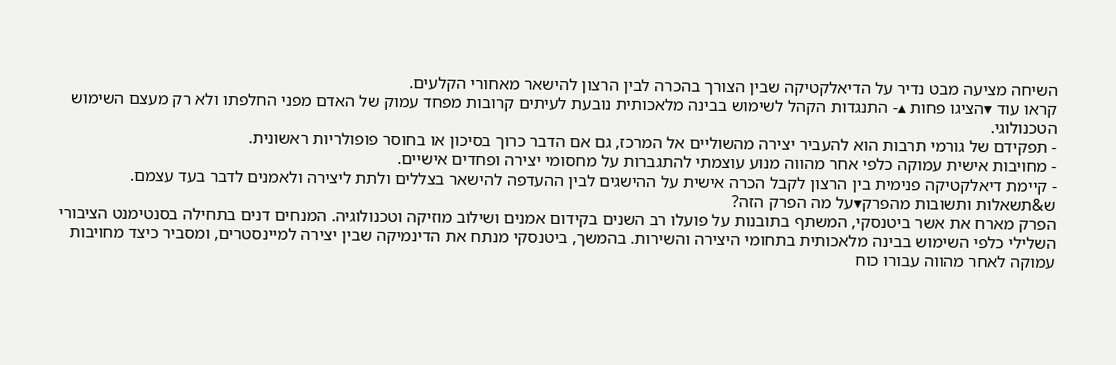השיחה מציעה מבט נדיר על הדיאלקטיקה שבין הצורך בהכרה לבין הרצון להישאר מאחורי הקלעים.
קראו עוד ▾הציגו פחות ▴- התנגדות הקהל לשימוש בבינה מלאכותית נובעת לעיתים קרובות מפחד עמוק של האדם מפני החלפתו ולא רק מעצם השימוש הטכנולוגי.
- תפקידם של גורמי תרבות הוא להעביר יצירה מהשוליים אל המרכז, גם אם הדבר כרוך בסיכון או בחוסר פופולריות ראשונית.
- מחויבות אישית עמוקה כלפי אחר מהווה מנוע עוצמתי להתגברות על מחסומי יצירה ופחדים אישיים.
- קיימת דיאלקטיקה פנימית בין הרצון לקבל הכרה אישית על ההישגים לבין ההעדפה להישאר בצללים ולתת ליצירה ולאמנים לדבר בעד עצמם.
ש&תשאלות ותשובות מהפרק▾על מה הפרק הזה?
הפרק מארח את אשר ביטנסקי, המשתף בתובנות על פועלו רב השנים בקידום אמנים ושילוב מוזיקה וטכנולוגיה. המנחים דנים בתחילה בסנטימנט הציבורי השלילי כלפי השימוש בבינה מלאכותית בתחומי היצירה והשירות. בהמשך, ביטנסקי מנתח את הדינמיקה שבין יצירה למיינסטרים, ומסביר כיצד מחויבות עמוקה לאחר מהווה עבורו כוח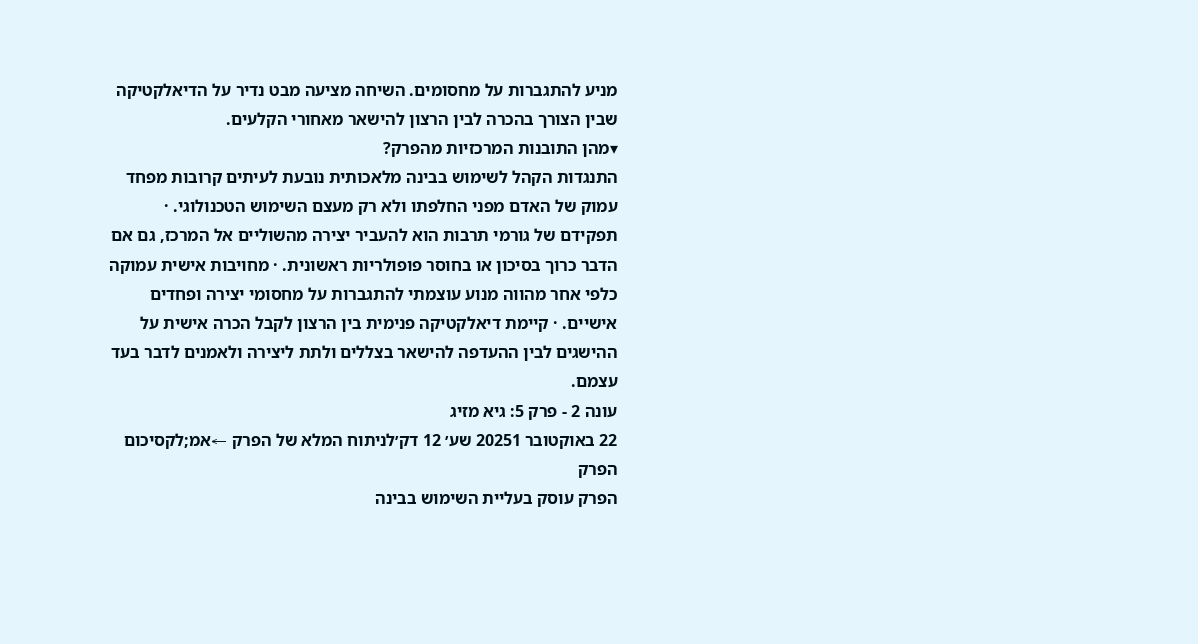מניע להתגברות על מחסומים. השיחה מציעה מבט נדיר על הדיאלקטיקה שבין הצורך בהכרה לבין הרצון להישאר מאחורי הקלעים.
▾מהן התובנות המרכזיות מהפרק?
התנגדות הקהל לשימוש בבינה מלאכותית נובעת לעיתים קרובות מפחד עמוק של האדם מפני החלפתו ולא רק מעצם השימוש הטכנולוגי. · תפקידם של גורמי תרבות הוא להעביר יצירה מהשוליים אל המרכז, גם אם הדבר כרוך בסיכון או בחוסר פופולריות ראשונית. · מחויבות אישית עמוקה כלפי אחר מהווה מנוע עוצמתי להתגברות על מחסומי יצירה ופחדים אישיים. · קיימת דיאלקטיקה פנימית בין הרצון לקבל הכרה אישית על ההישגים לבין ההעדפה להישאר בצללים ולתת ליצירה ולאמנים לדבר בעד עצמם.
עונה 2 - פרק 5: גיא מזיג
22 באוקטובר 20251 שע׳ 12 דק׳לניתוח המלא של הפרק ←אמ;לקסיכום הפרק
הפרק עוסק בעליית השימוש בבינה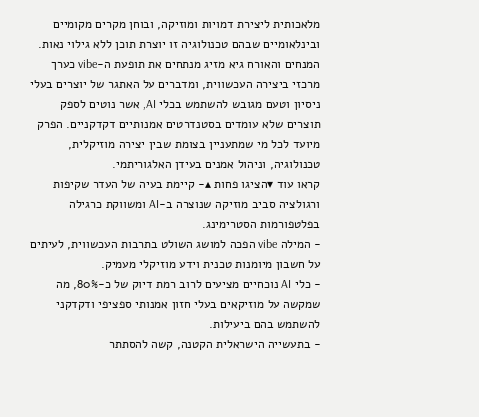מלאכותית ליצירת דמויות ומוזיקה, ובוחן מקרים מקומיים ובינלאומיים שבהם טכנולוגיה זו יוצרת תוכן ללא גילוי נאות. המנחים והאורח גיא מזיג מנתחים את תופעת ה-vibe כערך מרכזי ביצירה העכשווית, ומדברים על האתגר של יוצרים בעלי ניסיון וטעם מגובש להשתמש בכלי AI, אשר נוטים לספק תוצרים שלא עומדים בסטנדרטים אמנותיים דקדקניים. הפרק מיועד לכל מי שמתעניין בצומת שבין יצירה מוזיקלית, טכנולוגיה, וניהול אמנים בעידן האלגוריתמי.
קראו עוד ▾הציגו פחות ▴- קיימת בעיה של העדר שקיפות ורגולציה סביב מוזיקה שנוצרה ב-AI ומשווקת כרגילה בפלטפורמות הסטרימינג.
- המילה vibe הפכה למושג השולט בתרבות העכשווית, לעיתים על חשבון מיומנות טכנית וידע מוזיקלי מעמיק.
- כלי AI נוכחיים מציעים לרוב רמת דיוק של כ-80%, מה שמקשה על מוזיקאים בעלי חזון אמנותי ספציפי ודקדקני להשתמש בהם ביעילות.
- בתעשייה הישראלית הקטנה, קשה להסתתר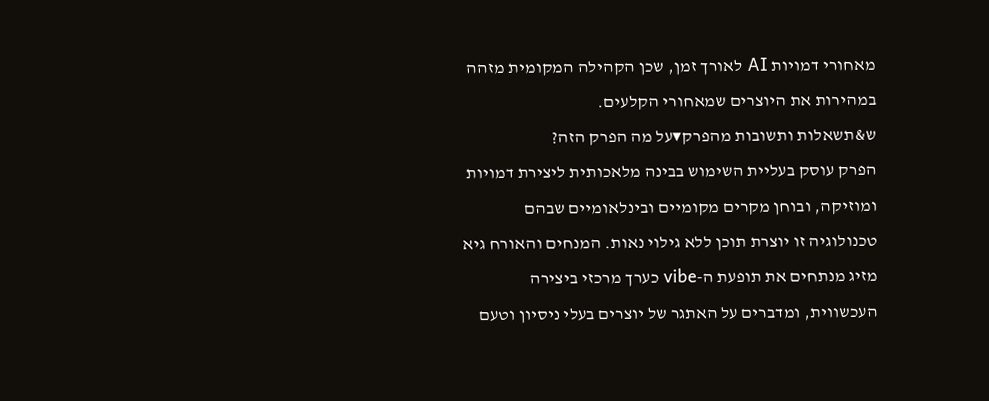מאחורי דמויות AI לאורך זמן, שכן הקהילה המקומית מזהה במהירות את היוצרים שמאחורי הקלעים.
ש&תשאלות ותשובות מהפרק▾על מה הפרק הזה?
הפרק עוסק בעליית השימוש בבינה מלאכותית ליצירת דמויות ומוזיקה, ובוחן מקרים מקומיים ובינלאומיים שבהם טכנולוגיה זו יוצרת תוכן ללא גילוי נאות. המנחים והאורח גיא מזיג מנתחים את תופעת ה-vibe כערך מרכזי ביצירה העכשווית, ומדברים על האתגר של יוצרים בעלי ניסיון וטעם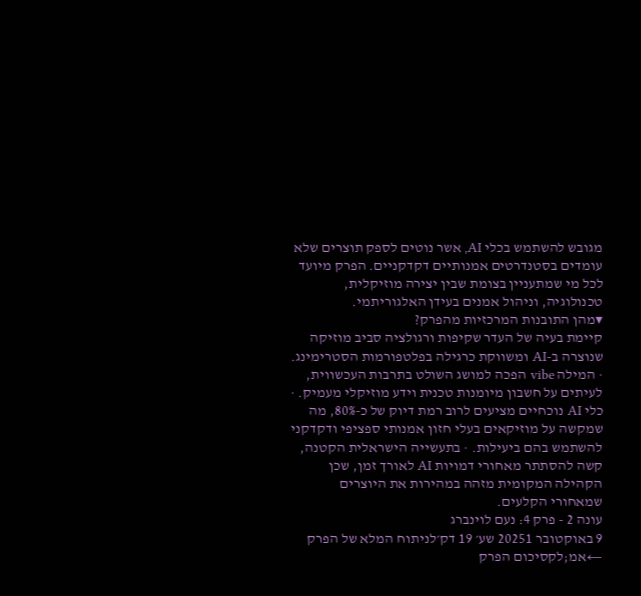מגובש להשתמש בכלי AI, אשר נוטים לספק תוצרים שלא עומדים בסטנדרטים אמנותיים דקדקניים. הפרק מיועד לכל מי שמתעניין בצומת שבין יצירה מוזיקלית, טכנולוגיה, וניהול אמנים בעידן האלגוריתמי.
▾מהן התובנות המרכזיות מהפרק?
קיימת בעיה של העדר שקיפות ורגולציה סביב מוזיקה שנוצרה ב-AI ומשווקת כרגילה בפלטפורמות הסטרימינג. · המילה vibe הפכה למושג השולט בתרבות העכשווית, לעיתים על חשבון מיומנות טכנית וידע מוזיקלי מעמיק. · כלי AI נוכחיים מציעים לרוב רמת דיוק של כ-80%, מה שמקשה על מוזיקאים בעלי חזון אמנותי ספציפי ודקדקני להשתמש בהם ביעילות. · בתעשייה הישראלית הקטנה, קשה להסתתר מאחורי דמויות AI לאורך זמן, שכן הקהילה המקומית מזהה במהירות את היוצרים שמאחורי הקלעים.
עונה 2 - פרק 4: נעם לוינברג
9 באוקטובר 20251 שע׳ 19 דק׳לניתוח המלא של הפרק ←אמ;לקסיכום הפרק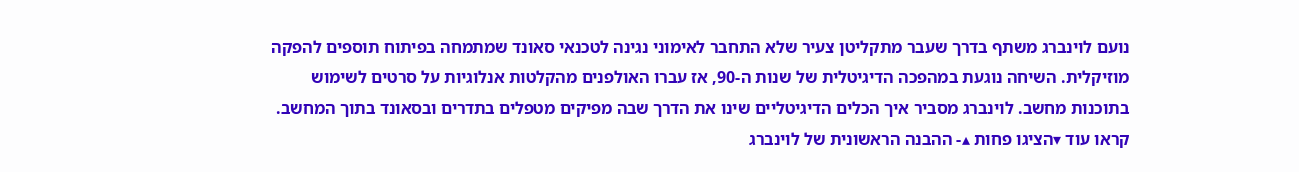נועם לוינברג משתף בדרך שעבר מתקליטן צעיר שלא התחבר לאימוני נגינה לטכנאי סאונד שמתמחה בפיתוח תוספים להפקה מוזיקלית. השיחה נוגעת במהפכה הדיגיטלית של שנות ה-90, אז עברו האולפנים מהקלטות אנלוגיות על סרטים לשימוש בתוכנות מחשב. לוינברג מסביר איך הכלים הדיגיטליים שינו את הדרך שבה מפיקים מטפלים בתדרים ובסאונד בתוך המחשב.
קראו עוד ▾הציגו פחות ▴- ההבנה הראשונית של לוינברג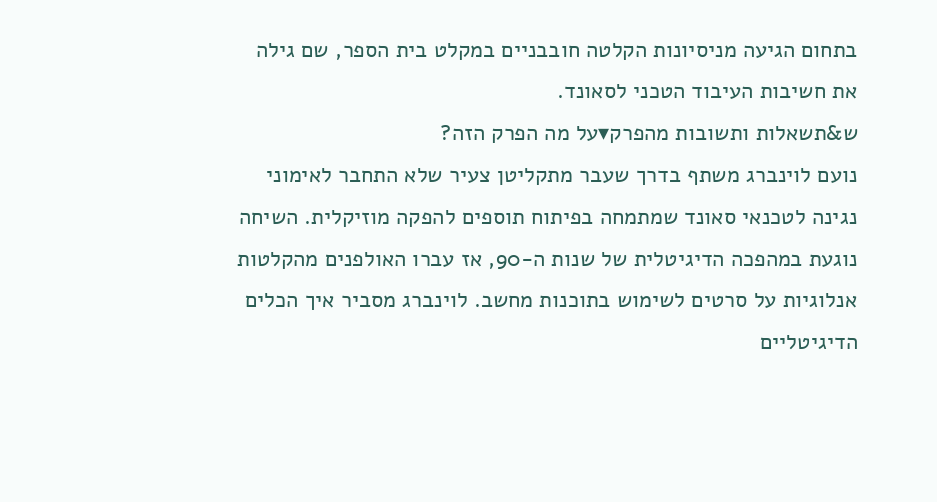בתחום הגיעה מניסיונות הקלטה חובבניים במקלט בית הספר, שם גילה את חשיבות העיבוד הטכני לסאונד.
ש&תשאלות ותשובות מהפרק▾על מה הפרק הזה?
נועם לוינברג משתף בדרך שעבר מתקליטן צעיר שלא התחבר לאימוני נגינה לטכנאי סאונד שמתמחה בפיתוח תוספים להפקה מוזיקלית. השיחה נוגעת במהפכה הדיגיטלית של שנות ה-90, אז עברו האולפנים מהקלטות אנלוגיות על סרטים לשימוש בתוכנות מחשב. לוינברג מסביר איך הכלים הדיגיטליים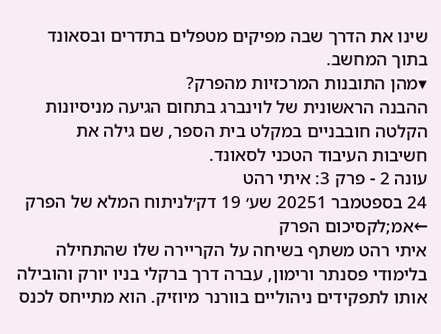שינו את הדרך שבה מפיקים מטפלים בתדרים ובסאונד בתוך המחשב.
▾מהן התובנות המרכזיות מהפרק?
ההבנה הראשונית של לוינברג בתחום הגיעה מניסיונות הקלטה חובבניים במקלט בית הספר, שם גילה את חשיבות העיבוד הטכני לסאונד.
עונה 2 - פרק 3: איתי רהט
24 בספטמבר 20251 שע׳ 19 דק׳לניתוח המלא של הפרק ←אמ;לקסיכום הפרק
איתי רהט משתף בשיחה על הקריירה שלו שהתחילה בלימודי פסנתר ורימון, עברה דרך ברקלי בניו יורק והובילה אותו לתפקידים ניהוליים בוורנר מיוזיק. הוא מתייחס לכנס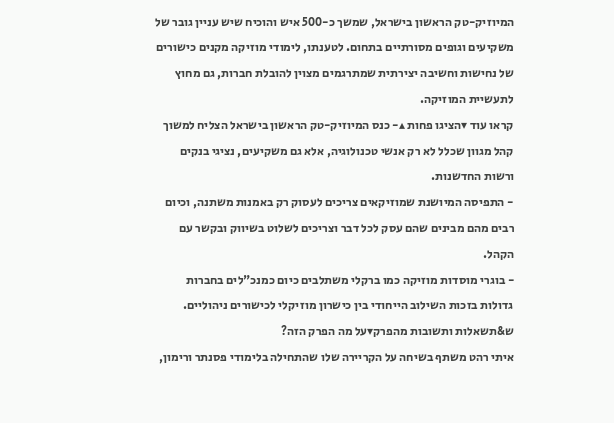המיוזיק-טק הראשון בישראל, שמשך כ-500 איש והוכיח שיש עניין גובר של משקיעים וגופים מסורתיים בתחום. לטענתו, לימודי מוזיקה מקנים כישורים של נחישות וחשיבה יצירתית שמתרגמים מצוין להובלת חברות, גם מחוץ לתעשיית המוזיקה.
קראו עוד ▾הציגו פחות ▴- כנס המיוזיק-טק הראשון בישראל הצליח למשוך קהל מגוון שכלל לא רק אנשי טכנולוגיה, אלא גם משקיעים, נציגי בנקים ורשות החדשנות.
- התפיסה המיושנת שמוזיקאים צריכים לעסוק רק באמנות משתנה, וכיום רבים מהם מבינים שהם עסק לכל דבר וצריכים לשלוט בשיווק ובקשר עם הקהל.
- בוגרי מוסדות מוזיקה כמו ברקלי משתלבים כיום כמנכ"לים בחברות גדולות בזכות השילוב הייחודי בין כישרון מוזיקלי לכישורים ניהוליים.
ש&תשאלות ותשובות מהפרק▾על מה הפרק הזה?
איתי רהט משתף בשיחה על הקריירה שלו שהתחילה בלימודי פסנתר ורימון,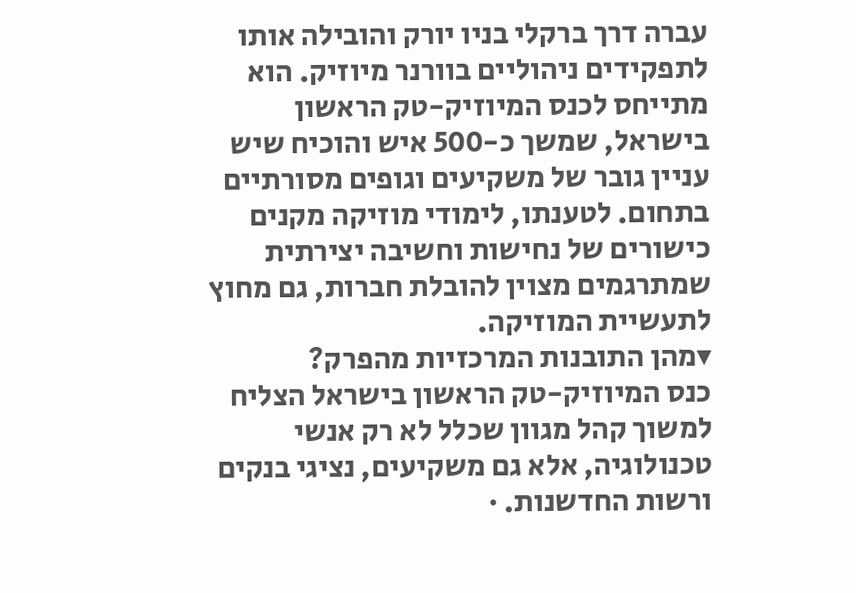עברה דרך ברקלי בניו יורק והובילה אותו לתפקידים ניהוליים בוורנר מיוזיק. הוא מתייחס לכנס המיוזיק-טק הראשון בישראל, שמשך כ-500 איש והוכיח שיש עניין גובר של משקיעים וגופים מסורתיים בתחום. לטענתו, לימודי מוזיקה מקנים כישורים של נחישות וחשיבה יצירתית שמתרגמים מצוין להובלת חברות, גם מחוץ לתעשיית המוזיקה.
▾מהן התובנות המרכזיות מהפרק?
כנס המיוזיק-טק הראשון בישראל הצליח למשוך קהל מגוון שכלל לא רק אנשי טכנולוגיה, אלא גם משקיעים, נציגי בנקים ורשות החדשנות. ·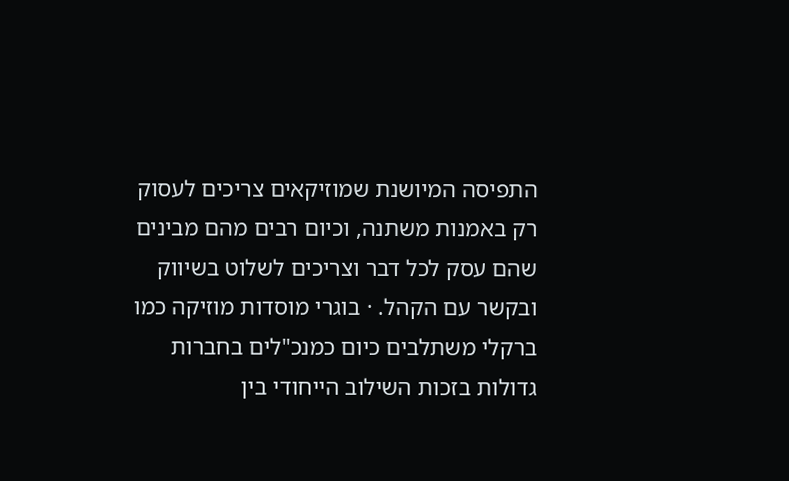התפיסה המיושנת שמוזיקאים צריכים לעסוק רק באמנות משתנה, וכיום רבים מהם מבינים שהם עסק לכל דבר וצריכים לשלוט בשיווק ובקשר עם הקהל. · בוגרי מוסדות מוזיקה כמו ברקלי משתלבים כיום כמנכ"לים בחברות גדולות בזכות השילוב הייחודי בין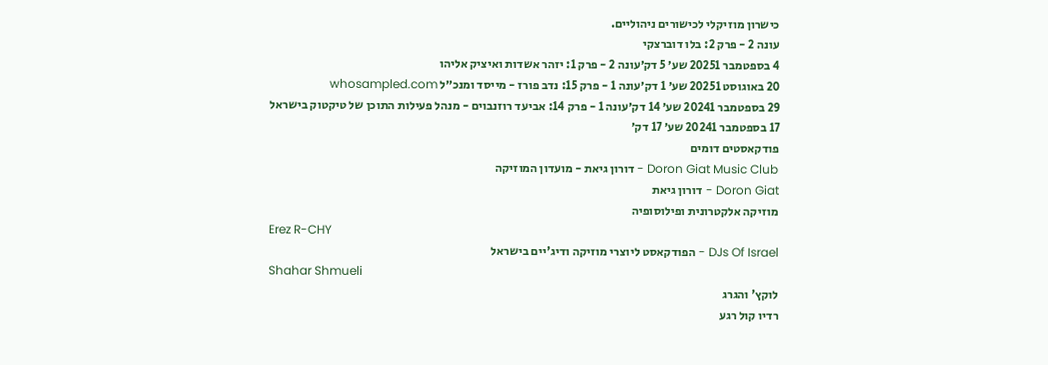כישרון מוזיקלי לכישורים ניהוליים.
עונה 2 - פרק 2: בלו דוברצקי
4 בספטמבר 20251 שע׳ 5 דק׳עונה 2 - פרק 1: יזהר אשדות ואיציק אליהו
20 באוגוסט 20251 שע׳ 1 דק׳עונה 1 - פרק 15: נדב פורז - מייסד ומנכ״ל whosampled.com
29 בספטמבר 20241 שע׳ 14 דק׳עונה 1 - פרק 14: אביעד רוזנבוים - מנהל פעילות התוכן של טיקטוק בישראל
17 בספטמבר 20241 שע׳ 17 דק׳
פודקאסטים דומים
Doron Giat Music Club - דורון גיאת - מועדון המוזיקה
Doron Giat - דורון גיאת
מוזיקה אלקטרונית ופילוסופיה
Erez R-CHY
DJs Of Israel - הפודקאסט ליוצרי מוזיקה ודיג'יים בישראל
Shahar Shmueli
לוקץ' והגרג
רדיו קול רגע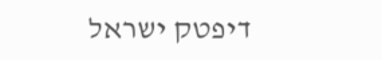דיפטק ישראל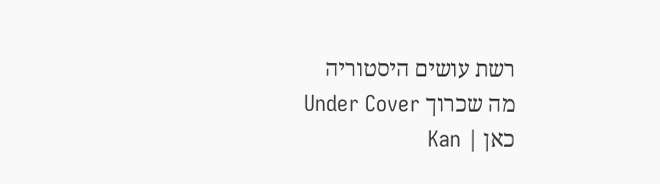רשת עושים היסטוריה
מה שכרוך Under Cover
כאן | Kan